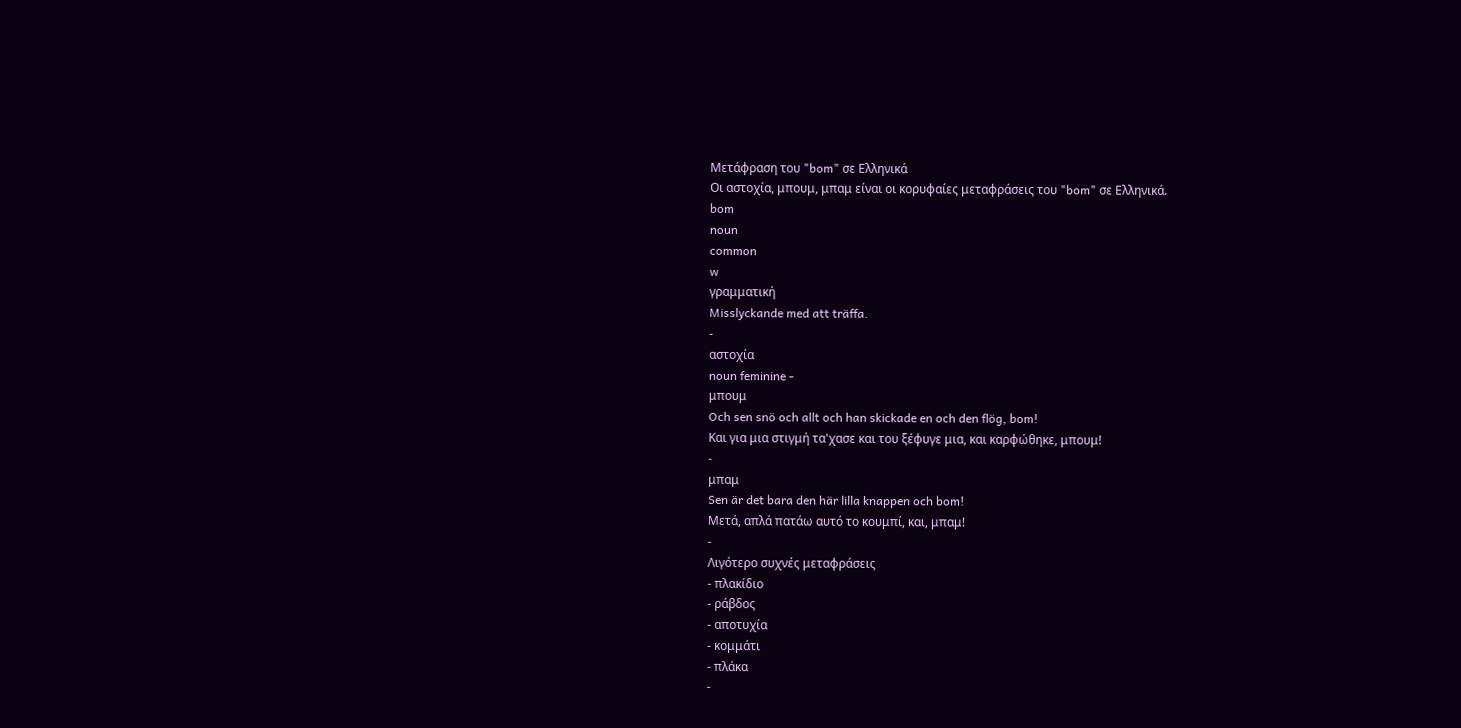Μετάφραση του "bom" σε Ελληνικά
Οι αστοχία, μπουμ, μπαμ είναι οι κορυφαίες μεταφράσεις του "bom" σε Ελληνικά.
bom
noun
common
w
γραμματική
Misslyckande med att träffa.
-
αστοχία
noun feminine -
μπουμ
Och sen snö och allt och han skickade en och den flög, bom!
Και για μια στιγμή τα'χασε και του ξέφυγε μια, και καρφώθηκε, μπουμ!
-
μπαμ
Sen är det bara den här lilla knappen och bom!
Μετά, απλά πατάω αυτό το κουμπί, και, μπαμ!
-
Λιγότερο συχνές μεταφράσεις
- πλακίδιο
- ράβδος
- αποτυχία
- κομμάτι
- πλάκα
-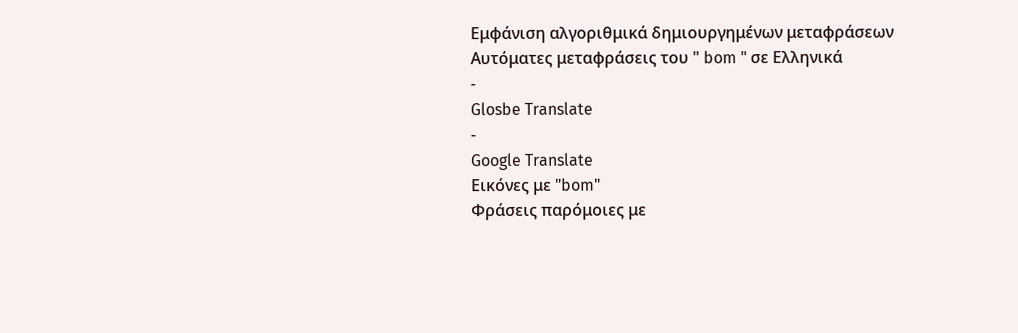Εμφάνιση αλγοριθμικά δημιουργημένων μεταφράσεων
Αυτόματες μεταφράσεις του " bom " σε Ελληνικά
-
Glosbe Translate
-
Google Translate
Εικόνες με "bom"
Φράσεις παρόμοιες με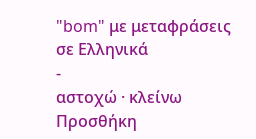"bom" με μεταφράσεις σε Ελληνικά
-
αστοχώ · κλείνω
Προσθήκη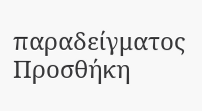παραδείγματος
Προσθήκη